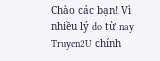Chào các bạn! Vì nhiều lý do từ nay Truyen2U chính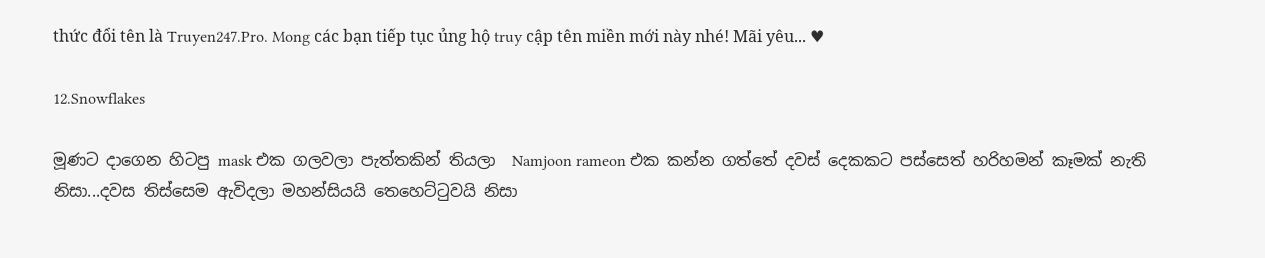thức đổi tên là Truyen247.Pro. Mong các bạn tiếp tục ủng hộ truy cập tên miền mới này nhé! Mãi yêu... ♥

12.Snowflakes

මූණට දාගෙන හිටපු mask එක ගලවලා පැත්තකින් තියලා  Namjoon rameon එක කන්න ගත්තේ දවස් දෙකකට පස්සෙත් හරිහමන් කෑමක් නැති නිසා...දවස තිස්සෙම ඇවිදලා මහන්සියයි තෙහෙට්ටුවයි නිසා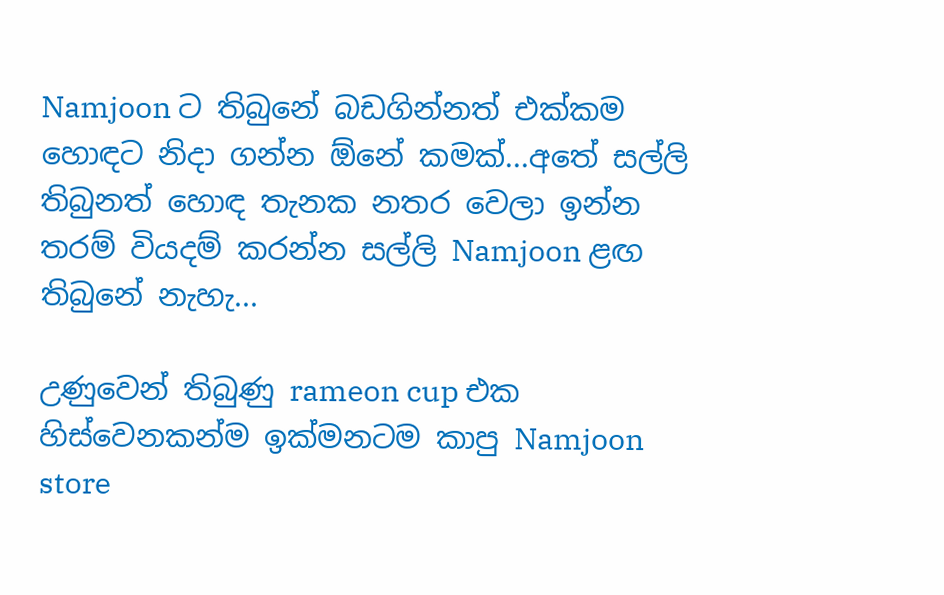Namjoon ට තිබුනේ බඩගින්නත් එක්කම හොඳට නිදා ගන්න ඕනේ කමක්...අතේ සල්ලි තිබුනත් හොඳ තැනක නතර වෙලා ඉන්න තරම් වියදම් කරන්න සල්ලි Namjoon ළඟ තිබුනේ නැහැ...

උණුවෙන් තිබුණු rameon cup එක හිස්වෙනකන්ම ඉක්මනටම කාපු Namjoon store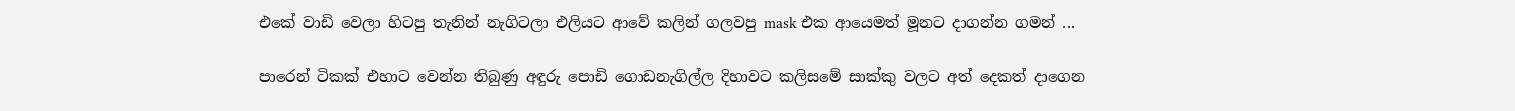එකේ වාඩි වෙලා හිටපු තැනින් නැගිටලා එලියට ආවේ කලින් ගලවපු mask එක ආයෙමත් මූනට දාගන්න ගමන් ...

පාරෙන් ටිකක් එහාට වෙන්න තිබුණු අඳුරු පොඩි ගොඩනැගිල්ල දිහාවට කලිසමේ සාක්කු වලට අත් දෙකත් දාගෙන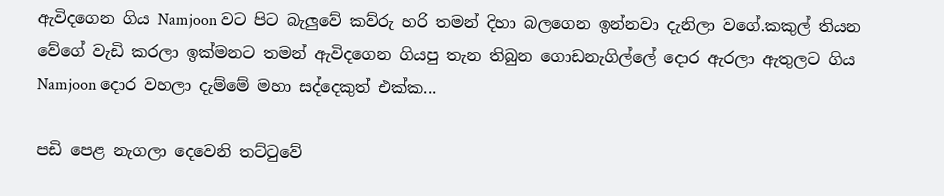ඇවිදගෙන ගිය Namjoon වට පිට බැලුවේ කව්රු හරි තමන් දිහා බලගෙන ඉන්නවා දැනිලා වගේ.කකුල් තියන වේගේ වැඩි කරලා ඉක්මනට තමන් ඇවිදගෙන ගියපු තැන තිබුන ගොඩනැගිල්ලේ දොර ඇරලා ඇතුලට ගිය Namjoon දොර වහලා දැම්මේ මහා සද්දෙකුත් එක්ක...

පඩි පෙළ නැගලා දෙවෙනි තට්ටුවේ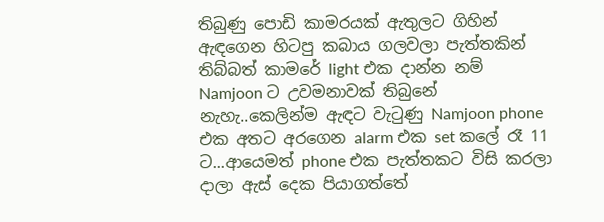තිබුණු පොඩි කාමරයක් ඇතුලට ගිහින් ඇඳගෙන හිටපු කබාය ගලවලා පැත්තකින් තිබ්බත් කාමරේ light එක දාන්න නම් Namjoon ට උවමනාවක් තිබුනේ නැහැ..කෙලින්ම ඇඳට වැටුණු Namjoon phone එක අතට අරගෙන alarm එක set කලේ රෑ 11 ට...ආයෙමත් phone එක පැත්තකට විසි කරලා දාලා ඇස් දෙක පියාගත්තේ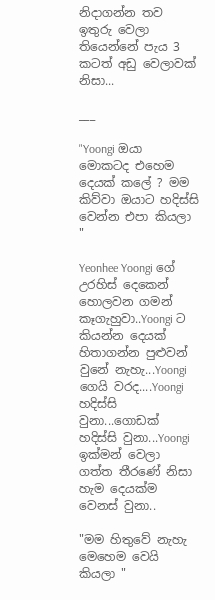නිදාගන්න තව ඉතුරු වෙලා තියෙන්නේ පැය 3 කටත් අඩු වෙලාවක් නිසා...

___

"Yoongi ඔයා මොකටද එහෙම දෙයක් කලේ ? මම කිව්වා ඔයාට හදිස්සි වෙන්න එපා කියලා "

Yeonhee Yoongi ගේ උරහිස් දෙකෙන් හොලවන ගමන් කෑගැහුවා..Yoongi ට කියන්න දෙයක් හිතාගන්න පුළුවන් වුනේ නැහැ...Yoongi ගෙයි වරද....Yoongi හදිස්සි වුනා...ගොඩක් හදිස්සි වුනා...Yoongi ඉක්මන් වෙලා ගත්ත තීරණේ නිසා හැම දෙයක්ම වෙනස් වුනා..

"මම හිතුවේ නැහැ මෙහෙම වෙයි කියලා "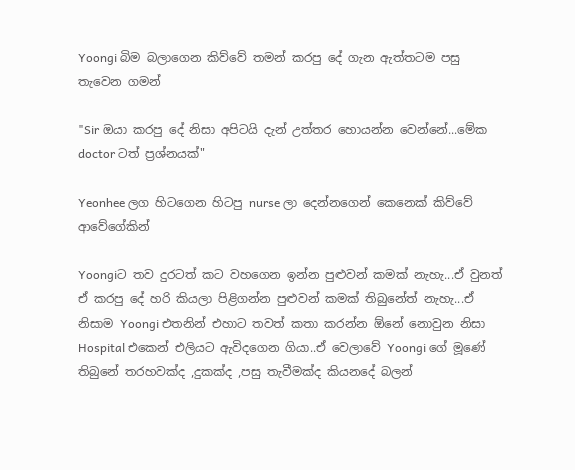Yoongi බිම බලාගෙන කිව්වේ තමන් කරපු දේ ගැන ඇත්තටම පසු තැවෙන ගමන්

"Sir ඔයා කරපු දේ නිසා අපිටයි දැන් උත්තර හොයන්න වෙන්නේ...මේක doctor ටත් ප්‍රශ්නයක්"

Yeonhee ලග හිටගෙන හිටපු nurse ලා දෙන්නගෙන් කෙනෙක් කිව්වේ ආවේගේකින්

Yoongiට තව දුරටත් කට වහගෙන ඉන්න පුළුවන් කමක් නැහැ...ඒ වුනත් ඒ කරපු දේ හරි කියලා පිළිගන්න පුළුවන් කමක් තිබුනේත් නැහැ...ඒ නිසාම Yoongi එතනින් එහාට තවත් කතා කරන්න ඕනේ නොවුන නිසා Hospital එකෙන් එලියට ඇවිදගෙන ගියා..ඒ වෙලාවේ Yoongi ගේ මූණේ තිබුනේ තරහවක්ද ,දුකක්ද ,පසු තැවීමක්ද කියනදේ බලන්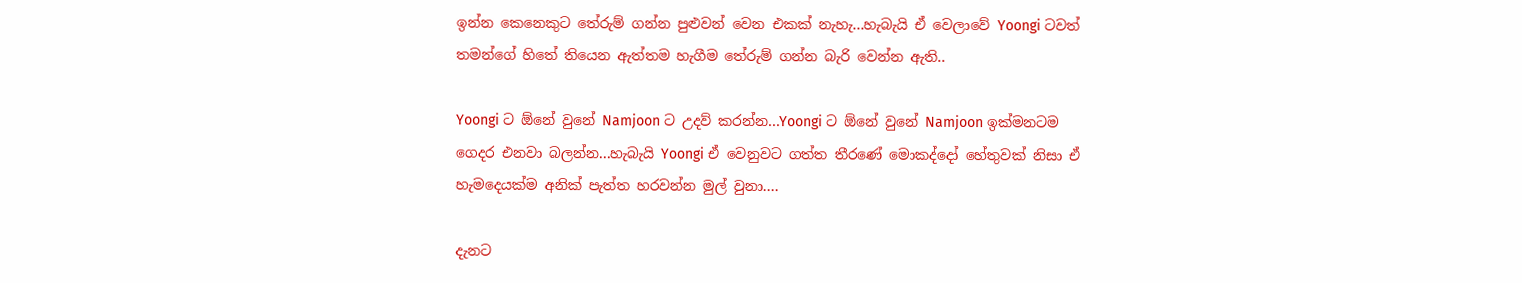ඉන්න කෙනෙකුට තේරුම් ගන්න පුළුවන් වෙන එකක් නැහැ...හැබැයි ඒ වෙලාවේ Yoongi ටවත් තමන්ගේ හිතේ තියෙන ඇත්තම හැගීම තේරුම් ගන්න බැරි වෙන්න ඇති..

Yoongi ට ඕනේ වුනේ Namjoon ට උදව් කරන්න...Yoongi ට ඕනේ වුනේ Namjoon ඉක්මනටම ගෙදර එනවා බලන්න...හැබැයි Yoongi ඒ වෙනුවට ගත්ත තීරණේ මොකද්දෝ හේතුවක් නිසා ඒ හැමදෙයක්ම අනික් පැත්ත හරවන්න මුල් වුනා....

දැනට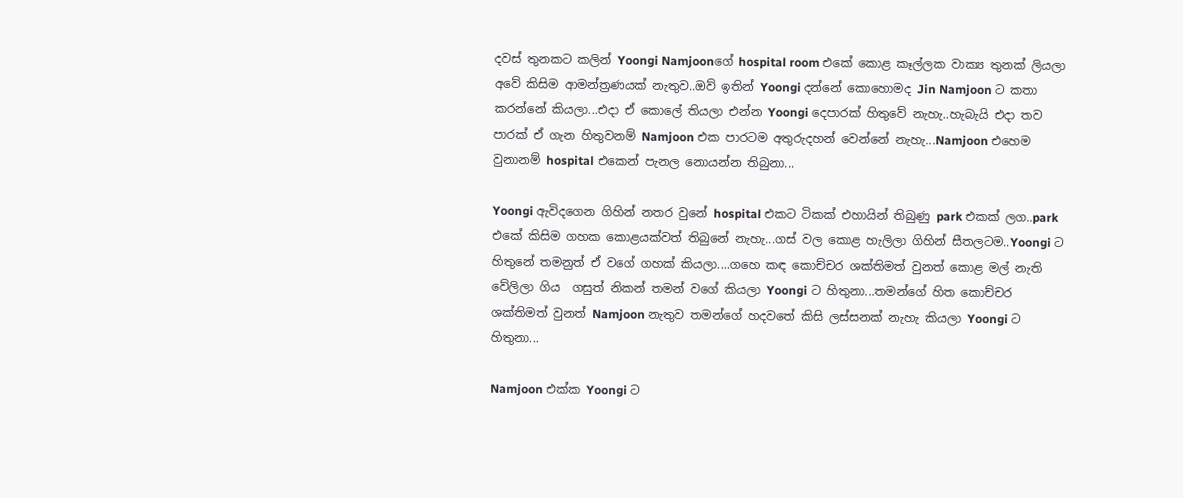දවස් තුනකට කලින් Yoongi Namjoonගේ hospital room එකේ කොළ කෑල්ලක වාක්‍ය තුනක් ලියලා අවේ කිසිම ආමන්ත්‍රණයක් නැතුව..ඔව් ඉතින් Yoongi දන්නේ කොහොමද Jin Namjoon ට කතා කරන්නේ කියලා...එදා ඒ කොලේ තියලා එන්න Yoongi දෙපාරක් හිතුවේ නැහැ..හැබැයි එදා තව පාරක් ඒ ගැන හිතුවනම් Namjoon එක පාරටම අතුරුදහන් වෙන්නේ නැහැ...Namjoon එහෙම වුනානම් hospital එකෙන් පැනල නොයන්න තිබුනා...

Yoongi ඇවිදගෙන ගිහින් නතර වුනේ hospital එකට ටිකක් එහායින් තිබුණු park එකක් ලග..park එකේ කිසිම ගහක කොළයක්වත් තිබුනේ නැහැ...ගස් වල කොළ හැලිලා ගිහින් සීතලටම..Yoongi ට හිතුනේ තමනුත් ඒ වගේ ගහක් කියලා....ගහෙ කඳ කොච්චර ශක්තිමත් වුනත් කොළ මල් නැති වේලිලා ගිය  ගසුත් නිකන් තමන් වගේ කියලා Yoongi ට හිතුනා...තමන්ගේ හිත කොච්චර ශක්තිමත් වුනත් Namjoon නැතුව තමන්ගේ හදවතේ කිසි ලස්සනක් නැහැ කියලා Yoongi ට හිතුනා...

Namjoon එක්ක Yoongi ට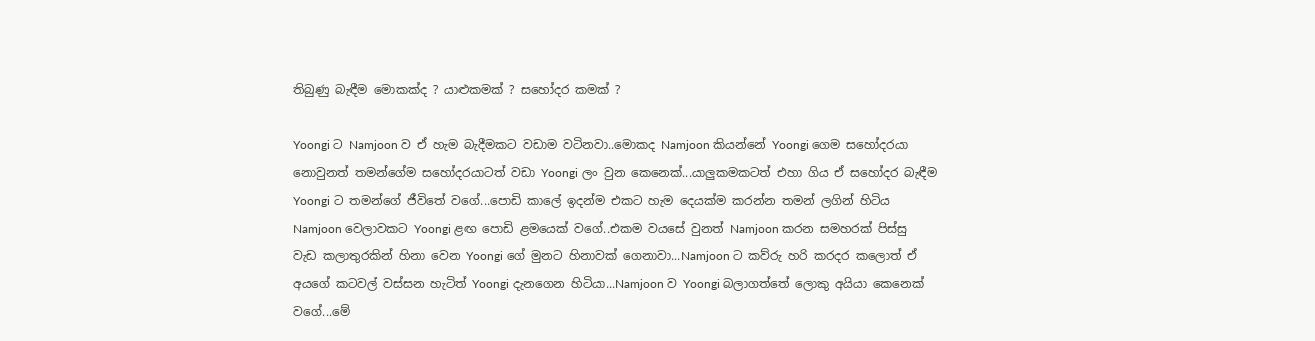තිබුණු බැඳීම මොකක්ද ? යාළුකමක් ? සහෝදර කමක් ?

Yoongi ට Namjoon ව ඒ හැම බැදීමකට වඩාම වටිනවා..මොකද Namjoon කියන්නේ Yoongi ගෙම සහෝදරයා නොවුනත් තමන්ගේම සහෝදරයාටත් වඩා Yoongi ලං වුන කෙනෙක්...යාලුකමකටත් එහා ගිය ඒ සහෝදර බැඳීම Yoongi ට තමන්ගේ ජීවිතේ වගේ...පොඩි කාලේ ඉදන්ම එකට හැම දෙයක්ම කරන්න තමන් ලගින් හිටිය Namjoon වෙලාවකට Yoongi ළඟ පොඩි ළමයෙක් වගේ..එකම වයසේ වුනත් Namjoon කරන සමහරක් පිස්සු වැඩ කලාතුරකින් හිනා වෙන Yoongi ගේ මුනට හිනාවක් ගෙනාවා...Namjoon ට කව්රු හරි කරදර කලොත් ඒ අයගේ කටවල් වස්සන හැටිත් Yoongi දැනගෙන හිටියා...Namjoon ව Yoongi බලාගත්තේ ලොකු අයියා කෙනෙක් වගේ...මේ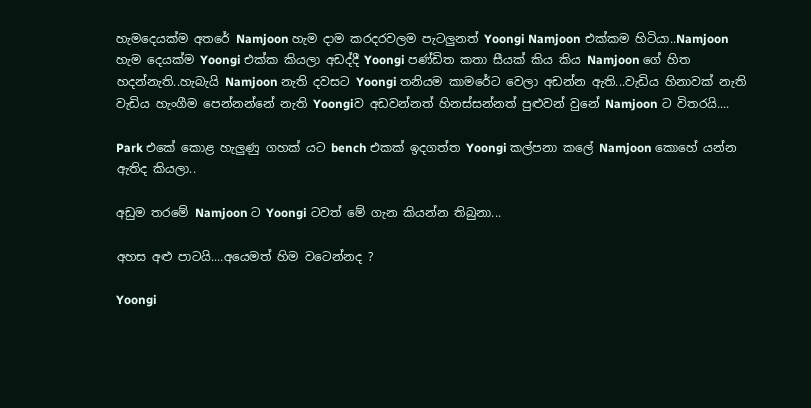හැමදෙයක්ම අතරේ Namjoon හැම දාම කරදරවලම පැටලුනත් Yoongi Namjoon එක්කම හිටියා..Namjoon හැම දෙයක්ම Yoongi එක්ක කියලා අඩද්දී Yoongi පණ්ඩිත කතා සීයක් කිය කිය Namjoon ගේ හිත හදන්නැති..හැබැයි Namjoon නැති දවසට Yoongi තනියම කාමරේට වෙලා අඩන්න ඇති...වැඩිය හිනාවක් නැති වැඩිය හැංගීම පෙන්නන්නේ නැති Yoongiව අඩවන්නත් හිනස්සන්නත් පුළුවන් වුනේ Namjoon ට විතරයි....

Park එකේ කොළ හැලුණු ගහක් යට bench එකක් ඉදගත්ත Yoongi කල්පනා කලේ Namjoon කොහේ යන්න ඇතිද කියලා..

අඩුම තරමේ Namjoon ට Yoongi ටවත් මේ ගැන කියන්න තිබුනා...

අහස අළු පාටයි....අයෙමත් හිම වටෙන්නද ?

Yoongi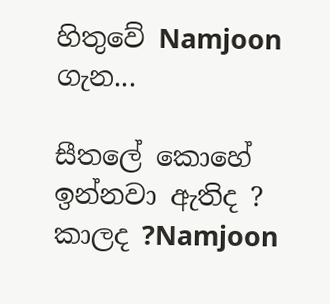හිතුවේ Namjoon ගැන...

සීතලේ කොහේ ඉන්නවා ඇතිද ? කාලද ?Namjoon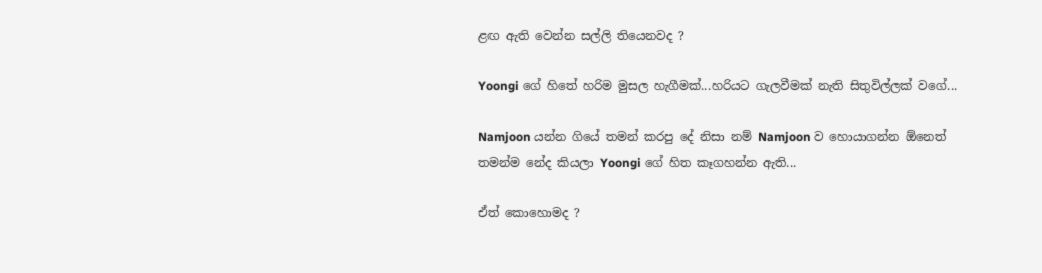ළඟ ඇති වෙන්න සල්ලි තියෙනවද ?

Yoongi ගේ හිතේ හරිම මුසල හැගීමක්...හරියට ගැලවීමක් නැති සිතුවිල්ලක් වගේ...

Namjoon යන්න ගියේ තමන් කරපු දේ නිසා නම් Namjoon ව හොයාගන්න ඕනෙත් තමන්ම නේද කියලා Yoongi ගේ හිත කෑගහන්න ඇති...

ඒත් කොහොමද ?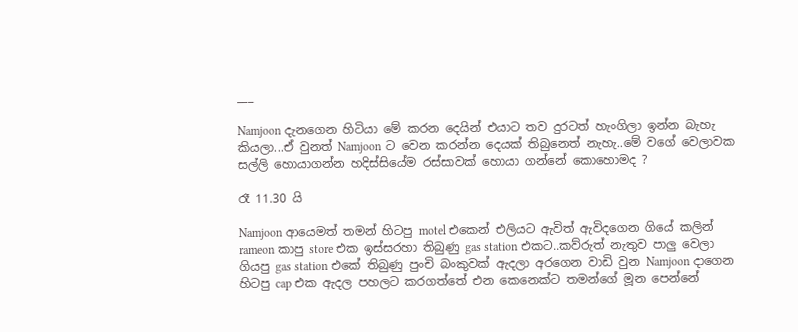___

Namjoon දැනගෙන හිටියා මේ කරන දෙයින් එයාට තව දුරටත් හැංගිලා ඉන්න බැහැ කියලා...ඒ වුනත් Namjoon ට වෙන කරන්න දෙයක් තිබුනෙත් නැහැ..මේ වගේ වෙලාවක සල්ලි හොයාගන්න හදිස්සියේම රස්සාවක් හොයා ගන්නේ කොහොමද ?

රෑ 11.30 යි

Namjoon ආයෙමත් තමන් හිටපු motel එකෙන් එලියට ඇවිත් ඇවිදගෙන ගියේ කලින්  rameon කාපු store එක ඉස්සරහා තිබුණු gas station එකට..කව්රුත් නැතුව පාලු වෙලා ගියපු gas station එකේ තිබුණු පුංචි බංකුවක් ඇදලා අරගෙන වාඩි වුන Namjoon දාගෙන හිටපු cap එක ඇදල පහලට කරගත්තේ එන කෙනෙක්ට තමන්ගේ මූන පෙන්නේ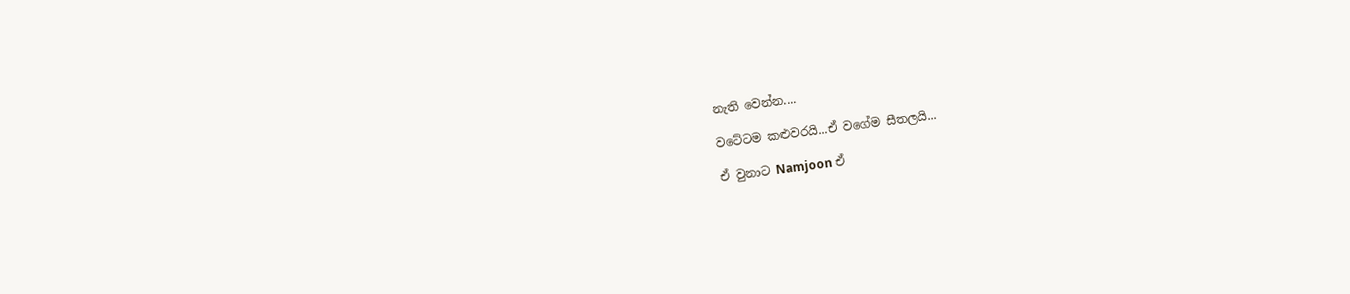නැති වෙන්න....

වටේටම කළුවරයි...ඒ වගේම සීතලයි...

ඒ වුනාට Namjoon ඒ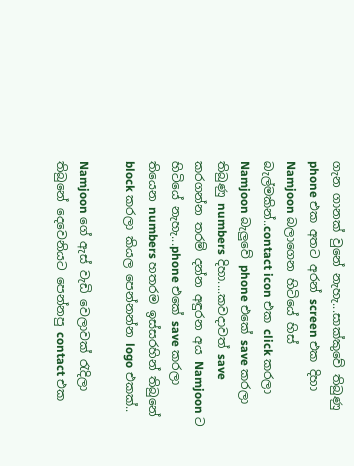ගැන ගානක් වුනේ නැහැ...සාක්කුවේ තිබුණු phone එක අතට අරන් screen එක දිහා Namjoon බලාගෙන හිටියේ හිස් බැල්මකින්..contact icon එක click කරලා Namjoon බැලුවේ phone එකේ save කරලා තිබුණු numbers දිහා....කවදාවත් save කරගන්න තරම් දන්න අඳුරන අය Namjoon ට හිටියේ නැහැ...phone එකේ save කරලා තියෙන numbers හතරම ඉස්සරහින් තිබුනේ block කරලා කියල පෙන්නන්න logo එකක්..

Namjoon ගේ ඇස් වැඩි වෙලාවක් රැදිලා තිබුනේ දෙවෙනියට පෙන්නපු contact එක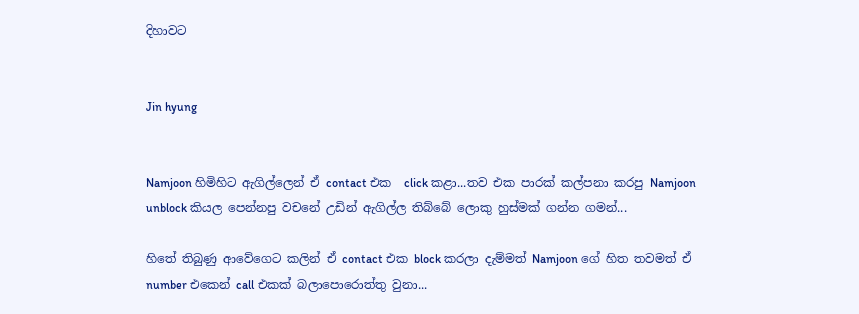දිහාවට


Jin hyung


Namjoon හිමිහිට ඇගිල්ලෙන් ඒ contact එක  click කළා...තව එක පාරක් කල්පනා කරපු Namjoon unblock කියල පෙන්නපු වචනේ උඩින් ඇගිල්ල තිබ්බේ ලොකු හුස්මක් ගන්න ගමන්...

හිතේ තිබුණු ආවේගෙට කලින් ඒ contact එක block කරලා දැම්මත් Namjoon ගේ හිත තවමත් ඒ number එකෙන් call එකක් බලාපොරොත්තු වුනා...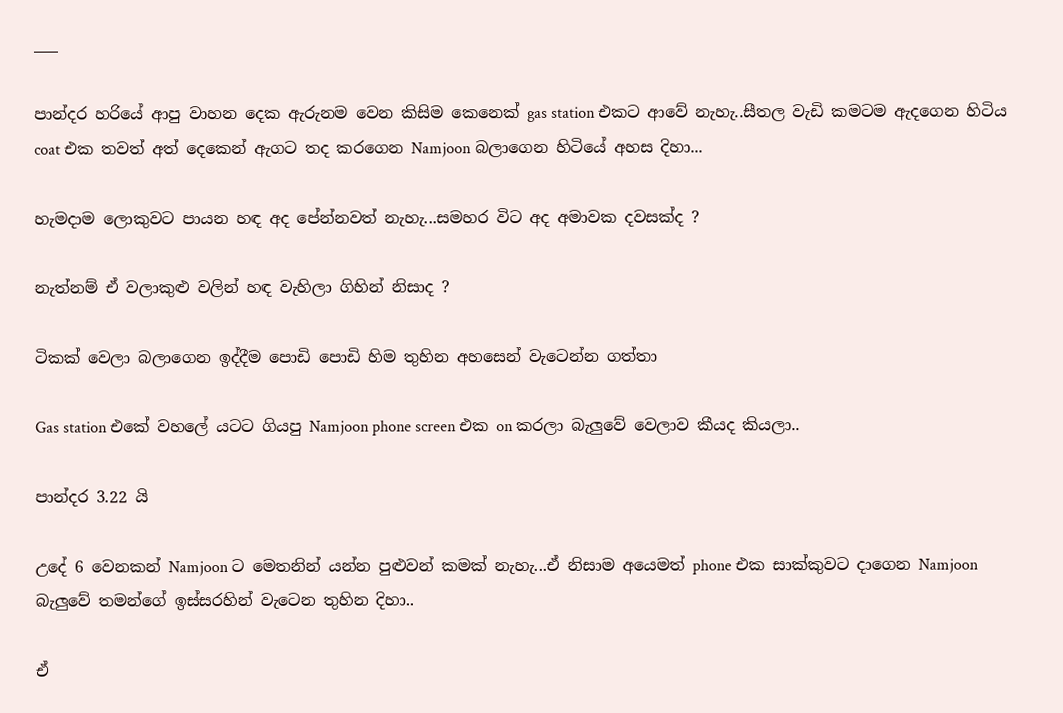___

පාන්දර හරියේ ආපු වාහන දෙක ඇරුනම වෙන කිසිම කෙනෙක් gas station එකට ආවේ නැහැ..සීතල වැඩි කමටම ඇදගෙන හිටිය coat එක තවත් අත් දෙකෙන් ඇගට තද කරගෙන Namjoon බලාගෙන හිටියේ අහස දිහා...

හැමදාම ලොකුවට පායන හඳ අද පේන්නවත් නැහැ...සමහර විට අද අමාවක දවසක්ද ?

නැත්නම් ඒ වලාකුළු වලින් හඳ වැහිලා ගිහින් නිසාද ?

ටිකක් වෙලා බලාගෙන ඉද්දීම පොඩි පොඩි හිම තුහින අහසෙන් වැටෙන්න ගත්තා

Gas station එකේ වහලේ යටට ගියපු Namjoon phone screen එක on කරලා බැලුවේ වෙලාව කීයද කියලා..

පාන්දර 3.22 යි

උදේ 6 වෙනකන් Namjoon ට මෙතනින් යන්න පුළුවන් කමක් නැහැ...ඒ නිසාම අයෙමත් phone එක සාක්කුවට දාගෙන Namjoon බැලුවේ තමන්ගේ ඉස්සරහින් වැටෙන තුහින දිහා..

ඒ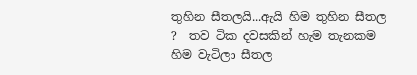තුහින සීතලයි...ඇයි හිම තුහින සීතල ?  තව ටික දවසකින් හැම තැනකම හිම වැටිලා සීතල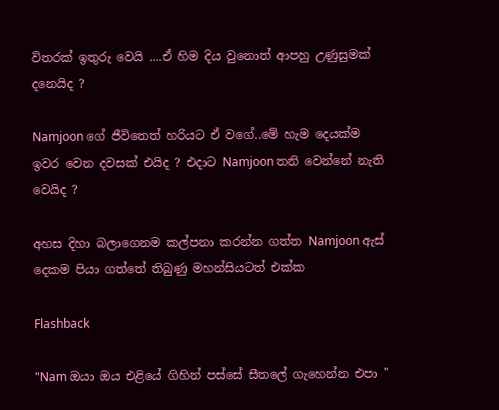විතරක් ඉතුරු වෙයි ....ඒ හිම දිය වුනොත් ආපහු උණුසුමක් දනෙයිද ?

Namjoon ගේ ජීවිතෙත් හරියට ඒ වගේ..මේ හැම දෙයක්ම ඉවර වෙන දවසක් එයිද ? එදාට Namjoon තනි වෙන්නේ නැති වෙයිද ?

අහස දිහා බලාගෙනම කල්පනා කරන්න ගත්ත Namjoon ඇස් දෙකම පියා ගත්තේ තිබුණු මහන්සියටත් එක්ක

Flashback

"Nam ඔයා ඔය එළියේ ගිහින් පස්සේ සීතලේ ගැහෙන්න එපා "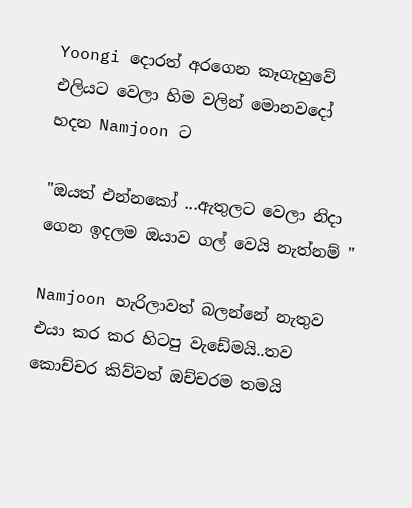Yoongi දොරත් අරගෙන කෑගැහුවේ එලියට වෙලා හිම වලින් මොනවදෝ හදන Namjoon ට

"ඔයත් එන්නකෝ ...ඇතුලට වෙලා නිදා ගෙන ඉදලම ඔයාව ගල් වෙයි නැත්නම් "

Namjoon හැරිලාවත් බලන්නේ නැතුව එයා කර කර හිටපු වැඩේමයි..තව කොච්චර කිව්වත් ඔච්චරම තමයි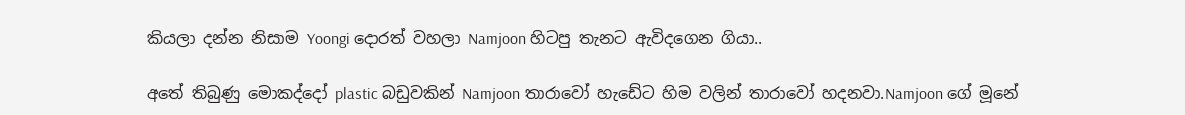කියලා දන්න නිසාම Yoongi දොරත් වහලා Namjoon හිටපු තැනට ඇවිදගෙන ගියා..

අතේ තිබුණු මොකද්දෝ plastic බඩුවකින් Namjoon තාරාවෝ හැඩේට හිම වලින් තාරාවෝ හදනවා.Namjoon ගේ මූනේ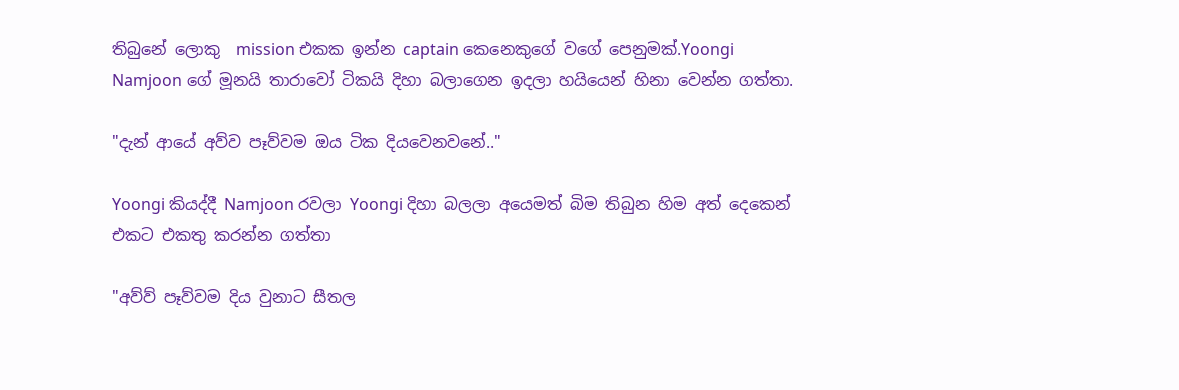තිබුනේ ලොකු  mission එකක ඉන්න captain කෙනෙකුගේ වගේ පෙනුමක්.Yoongi Namjoon ගේ මූනයි තාරාවෝ ටිකයි දිහා බලාගෙන ඉදලා හයියෙන් හිනා වෙන්න ගත්තා.

"දැන් ආයේ අව්ව පෑව්වම ඔය ටික දියවෙනවනේ.."

Yoongi කියද්දී Namjoon රවලා Yoongi දිහා බලලා අයෙමත් බිම තිබුන හිම අත් දෙකෙන් එකට එකතු කරන්න ගත්තා

"අව්ව් පෑව්වම දිය වුනාට සීතල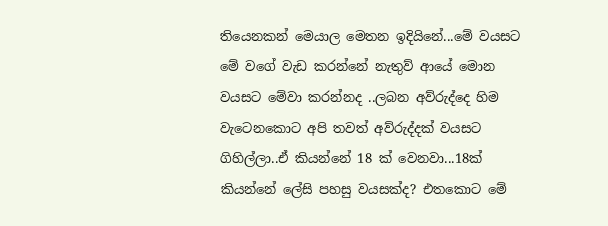තියෙනකන් මෙයාල මෙතන ඉදියිනේ...මේ වයසට මේ වගේ වැඩ කරන්නේ නැතුව් ආයේ මොන වයසට මේවා කරන්නද ..ලබන අව්රුද්දෙ හිම වැටෙනකොට අපි තවත් අව්රුද්දක් වයසට ගිහිල්ලා..ඒ කියන්නේ 18 ක් වෙනවා...18ක් කියන්නේ ලේසි පහසු වයසක්ද? එතකොට මේ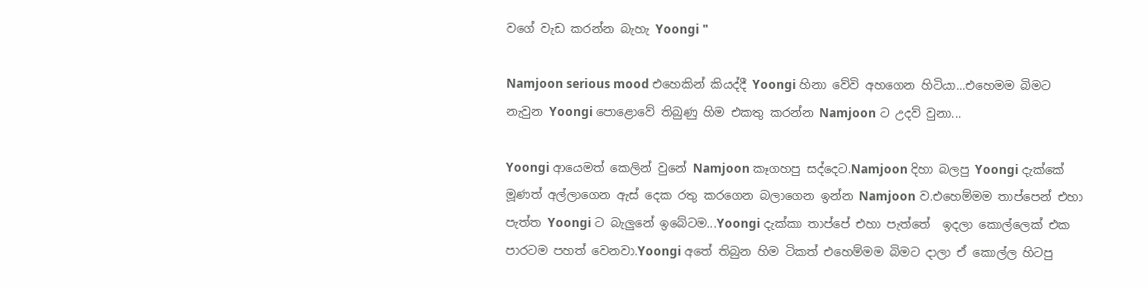වගේ වැඩ කරන්න බැහැ Yoongi "

Namjoon serious mood එහෙකින් කියද්දී Yoongi හිනා වේවි අහගෙන හිටියා...එහෙමම බිමට නැවුන Yoongi පොළොවේ තිබුණු හිම එකතු කරන්න Namjoon ට උදව් වුනා...

Yoongi ආයෙමත් කෙලින් වුනේ Namjoon කෑගහපු සද්දෙට.Namjoon දිහා බලපු Yoongi දැක්කේ මූණත් අල්ලාගෙන ඇස් දෙක රතු කරගෙන බලාගෙන ඉන්න Namjoon ව.එහෙම්මම තාප්පෙන් එහා පැත්ත Yoongi ට බැලුනේ ඉබේටම...Yoongi දැක්කා තාප්පේ එහා පැත්තේ  ඉදලා කොල්ලෙක් එක පාරටම පහත් වෙනවා.Yoongi අතේ තිබුන හිම ටිකත් එහෙම්මම බිමට දාලා ඒ කොල්ල හිටපු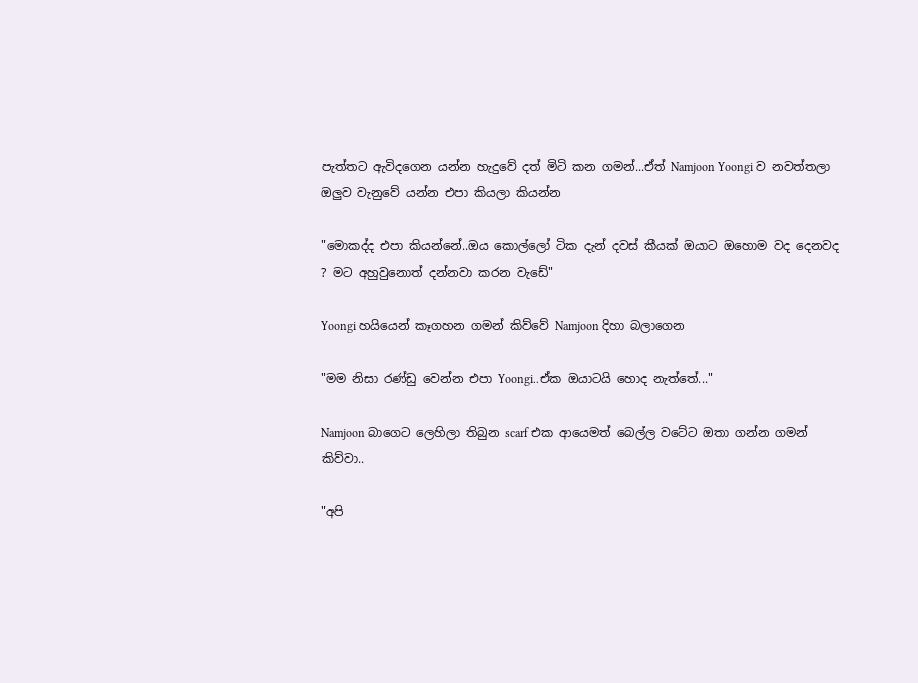පැත්තට ඇවිදගෙන යන්න හැදුවේ දත් මිටි කන ගමන්...ඒත් Namjoon Yoongi ව නවත්තලා ඔලුව වැනුවේ යන්න එපා කියලා කියන්න

"මොකද්ද එපා කියන්නේ..ඔය කොල්ලෝ ටික දැන් දවස් කීයක් ඔයාට ඔහොම වද දෙනවද ? මට අහුවුනොත් දන්නවා කරන වැඩේ"

Yoongi හයියෙන් කෑගහන ගමන් කිව්වේ Namjoon දිහා බලාගෙන

"මම නිසා රණ්ඩු වෙන්න එපා Yoongi..ඒක ඔයාටයි හොද නැත්තේ..."

Namjoon බාගෙට ලෙහිලා තිබුන scarf එක ආයෙමත් බෙල්ල වටේට ඔතා ගන්න ගමන් කිව්වා..

"අපි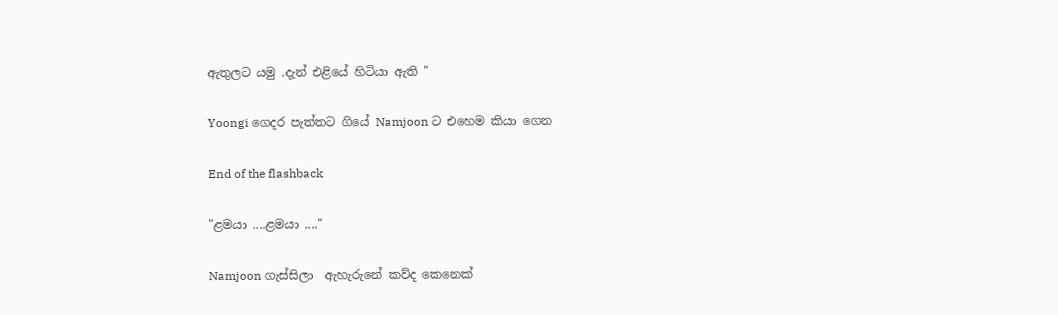ඇතුලට යමු .දැන් එළියේ හිටියා ඇති "

Yoongi ගෙදර පැත්තට ගියේ Namjoon ට එහෙම කියා ගෙන

End of the flashback

"ළමයා ....ළමයා ...."

Namjoon ගැස්සිලා  ඇහැරුනේ කව්ද කෙනෙක්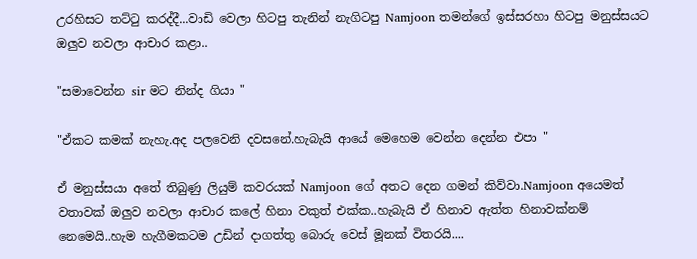උරහිසට තට්ටු කරද්දී...වාඩි වෙලා හිටපු තැනින් නැගිටපු Namjoon තමන්ගේ ඉස්සරහා හිටපු මනුස්සයට ඔලුව නවලා ආචාර කළා..

"සමාවෙන්න sir මට නින්ද ගියා "

"ඒකට කමක් නැහැ.අද පලවෙනි දවසනේ.හැබැයි ආයේ මෙහෙම වෙන්න දෙන්න එපා "

ඒ මනුස්සයා අතේ තිබුණු ලියුම් කවරයක් Namjoon ගේ අතට දෙන ගමන් කිව්වා.Namjoon අයෙමත් වතාවක් ඔලුව නවලා ආචාර කලේ හිනා වකුත් එක්ක..හැබැයි ඒ හිනාව ඇත්ත හිනාවක්නම් නෙමෙයි..හැම හැගීමකටම උඩින් දාගත්තු බොරු වෙස් මූනක් විතරයි....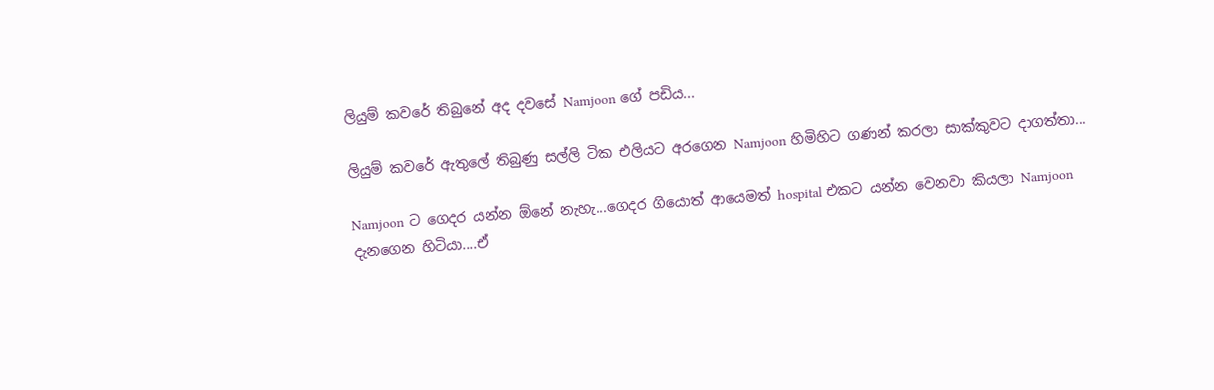ලියුම් කවරේ තිබුනේ අද දවසේ Namjoon ගේ පඩිය...

ලියුම් කවරේ ඇතුලේ තිබුණු සල්ලි ටික එලියට අරගෙන Namjoon හිමිහිට ගණන් කරලා සාක්කුවට දාගත්තා...

Namjoon ට ගෙදර යන්න ඕනේ නැහැ...ගෙදර ගියොත් ආයෙමත් hospital එකට යන්න වෙනවා කියලා Namjoon දැනගෙන හිටියා....ඒ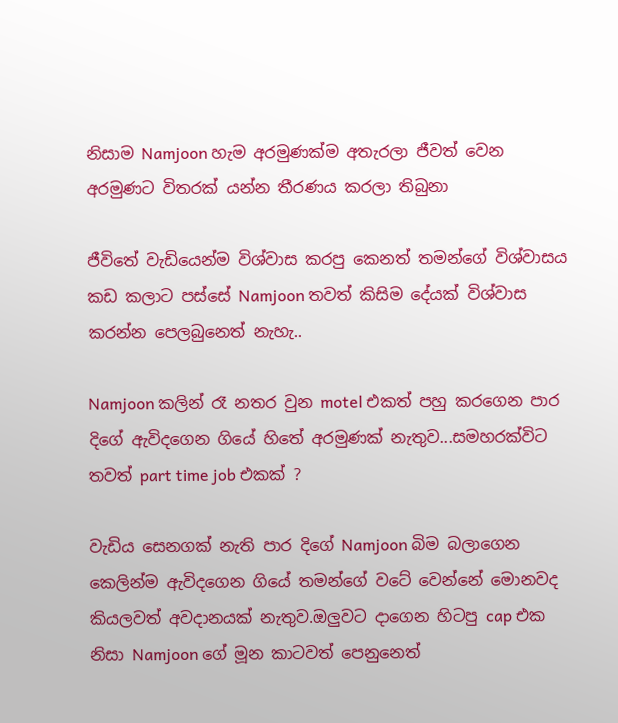නිසාම Namjoon හැම අරමුණක්ම අතැරලා ජීවත් වෙන අරමුණට විතරක් යන්න තීරණය කරලා තිබුනා

ජීවිතේ වැඩියෙන්ම විශ්වාස කරපු කෙනත් තමන්ගේ විශ්වාසය කඩ කලාට පස්සේ Namjoon තවත් කිසිම දේයක් විශ්වාස කරන්න පෙලබුනෙත් නැහැ..

Namjoon කලින් රෑ නතර වුන motel එකත් පහු කරගෙන පාර දිගේ ඇවිදගෙන ගියේ හිතේ අරමුණක් නැතුව...සමහරක්විට තවත් part time job එකක් ?

වැඩිය සෙනගක් නැති පාර දිගේ Namjoon බිම බලාගෙන කෙලින්ම ඇවිදගෙන ගියේ තමන්ගේ වටේ වෙන්නේ මොනවද කියලවත් අවදානයක් නැතුව.ඔලුවට දාගෙන හිටපු cap එක නිසා Namjoon ගේ මූන කාටවත් පෙනුනෙත්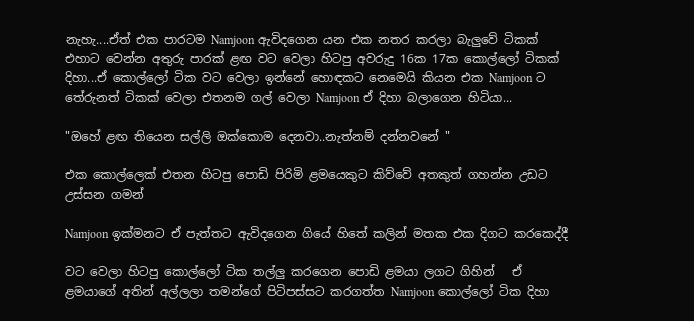නැහැ....ඒත් එක පාරටම Namjoon ඇවිදගෙන යන එක නතර කරලා බැලුවේ ටිකක් එහාට වෙන්න අතුරු පාරක් ළඟ වට වෙලා හිටපු අවරුදු 16ක 17ක කොල්ලෝ ටිකක් දිහා...ඒ කොල්ලෝ ටික වට වෙලා ඉන්නේ හොඳකට නෙමෙයි කියන එක Namjoon ට තේරුනත් ටිකක් වෙලා එතනම ගල් වෙලා Namjoon ඒ දිහා බලාගෙන හිටියා...

"ඔහේ ළඟ තියෙන සල්ලි ඔක්කොම දෙනවා..නැත්නම් දන්නවනේ "

එක කොල්ලෙක් එතන හිටපු පොඩි පිරිමි ළමයෙකුට කිව්වේ අතකුත් ගහන්න උඩට උස්සන ගමන්

Namjoon ඉක්මනට ඒ පැත්තට ඇවිදගෙන ගියේ හිතේ කලින් මතක එක දිගට කරකෙද්දී

වට වෙලා හිටපු කොල්ලෝ ටික තල්ලු කරගෙන පොඩි ළමයා ලගට ගිහින්   ඒ ළමයාගේ අතින් අල්ලලා තමන්ගේ පිටිපස්සට කරගත්ත Namjoon කොල්ලෝ ටික දිහා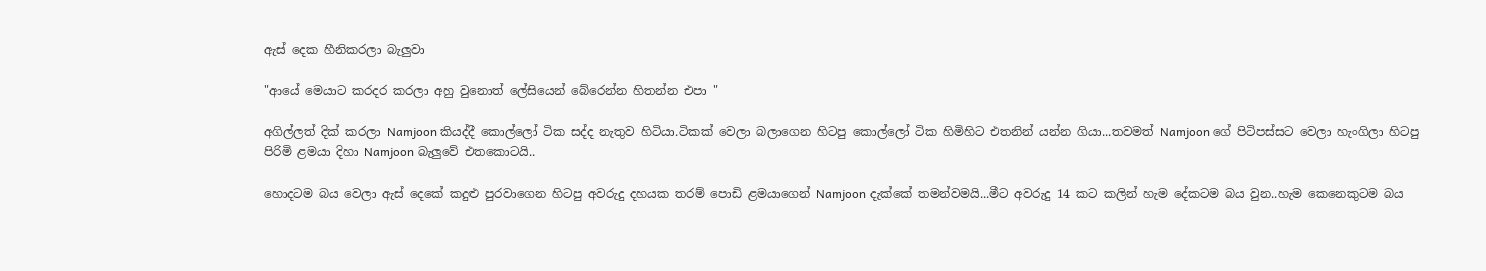ඇස් දෙක හීනිකරලා බැලුවා

"ආයේ මෙයාට කරදර කරලා අහු වුනොත් ලේසියෙන් බේරෙන්න හිතන්න එපා "

අගිල්ලත් දික් කරලා Namjoon කියද්දී කොල්ලෝ ටික සද්ද නැතුව හිටියා.ටිකක් වෙලා බලාගෙන හිටපු කොල්ලෝ ටික හිමිහිට එතනින් යන්න ගියා...තවමත් Namjoon ගේ පිටිපස්සට වෙලා හැංගිලා හිටපු පිරිමි ළමයා දිහා Namjoon බැලුවේ එතකොටයි..

හොදටම බය වෙලා ඇස් දෙකේ කදුළු පුරවාගෙන හිටපු අවරුදු දහයක තරම් පොඩි ළමයාගෙන් Namjoon දැක්කේ තමන්වමයි...මීට අවරුදු 14 කට කලින් හැම දේකටම බය වුන..හැම කෙනෙකුටම බය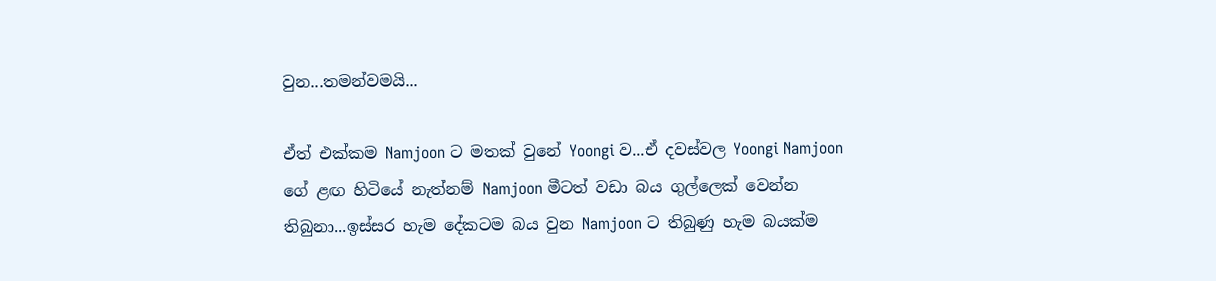වුන...තමන්වමයි...

ඒත් එක්කම Namjoon ට මතක් වුනේ Yoongi ව...ඒ දවස්වල Yoongi Namjoon ගේ ළඟ හිටියේ නැත්නම් Namjoon මීටත් වඩා බය ගුල්ලෙක් වෙන්න තිබුනා...ඉස්සර හැම දේකටම බය වුන Namjoon ට තිබුණු හැම බයක්ම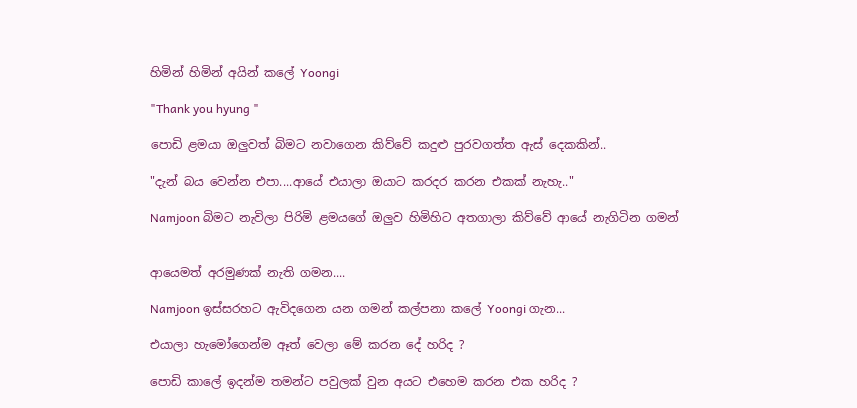හිමින් හිමින් අයින් කලේ Yoongi

"Thank you hyung "

පොඩි ළමයා ඔලුවත් බිමට නවාගෙන කිව්වේ කදුළු පුරවගත්ත ඇස් දෙකකින්..

"දැන් බය වෙන්න එපා....ආයේ එයාලා ඔයාට කරදර කරන එකක් නැහැ.."

Namjoon බිමට නැවිලා පිරිමි ළමයගේ ඔලුව හිමිහිට අතගාලා කිව්වේ ආයේ නැගිටින ගමන්


ආයෙමත් අරමුණක් නැති ගමන....

Namjoon ඉස්සරහට ඇවිදගෙන යන ගමන් කල්පනා කලේ Yoongi ගැන...

එයාලා හැමෝගෙන්ම ඈත් වෙලා මේ කරන දේ හරිද ?

පොඩි කාලේ ඉදන්ම තමන්ට පවුලක් වුන අයට එහෙම කරන එක හරිද ?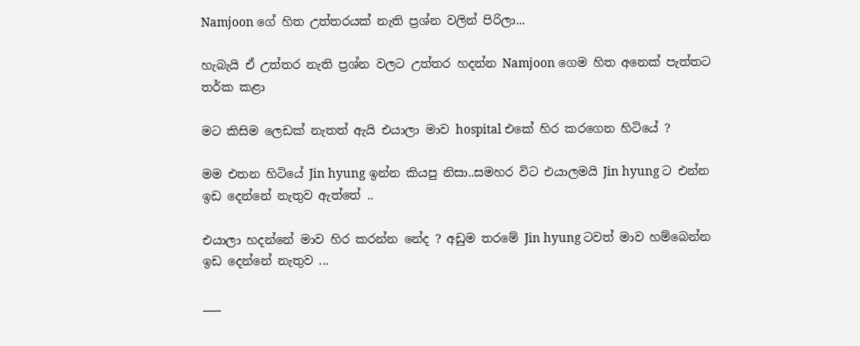Namjoon ගේ හිත උත්තරයක් නැති ප්‍රශ්න වලින් පිරිලා...

හැබැයි ඒ උත්තර නැති ප්‍රශ්න වලට උත්තර හදන්න Namjoon ගෙම හිත අනෙක් පැත්තට තර්ක කළා

මට කිසිම ලෙඩක් නැතත් ඇයි එයාලා මාව hospital එකේ හිර කරගෙන හිටියේ ?

මම එතන හිටියේ Jin hyung ඉන්න කියපු නිසා..සමහර විට එයාලමයි Jin hyung ට එන්න ඉඩ දෙන්නේ නැතුව ඇත්තේ ..

එයාලා හදන්නේ මාව හිර කරන්න නේද ? අඩුම තරමේ Jin hyung ටවත් මාව හම්බෙන්න ඉඩ දෙන්නේ නැතුව ...

___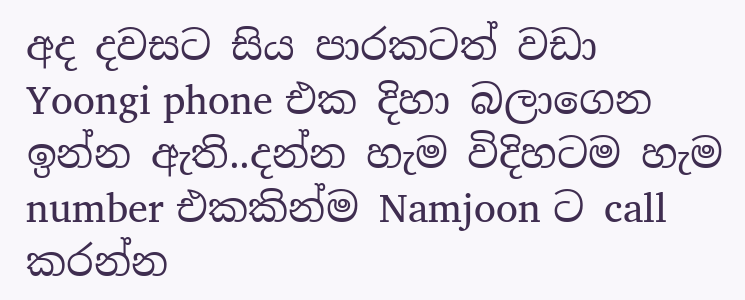අද දවසට සිය පාරකටත් වඩා Yoongi phone එක දිහා බලාගෙන ඉන්න ඇති..දන්න හැම විදිහටම හැම number එකකින්ම Namjoon ට call කරන්න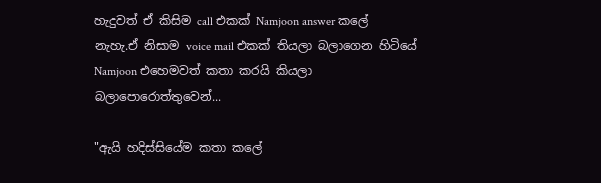හැදුවත් ඒ කිසිම call එකක් Namjoon answer කලේ නැහැ.ඒ නිසාම voice mail එකක් තියලා බලාගෙන හිටියේ Namjoon එහෙමවත් කතා කරයි කියලා බලාපොරොත්තුවෙන්...

"ඇයි හදිස්සියේම කතා කලේ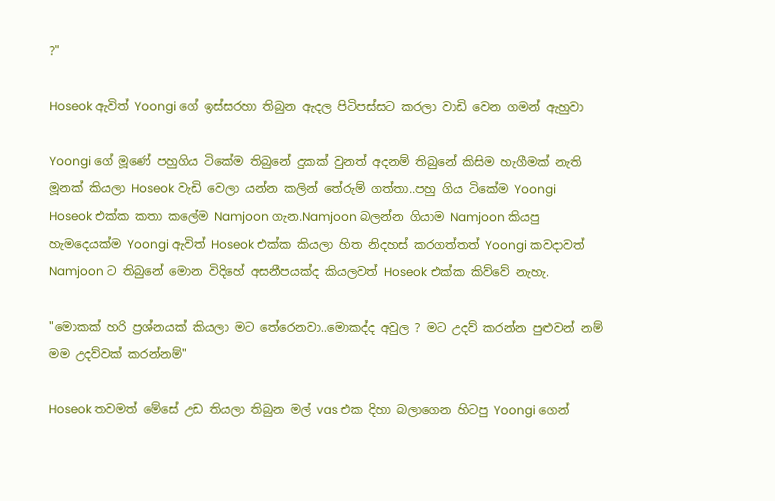?"

Hoseok ඇවිත් Yoongi ගේ ඉස්සරහා තිබුන ඇදල පිටිපස්සට කරලා වාඩි වෙන ගමන් ඇහුවා

Yoongi ගේ මූණේ පහුගිය ටිකේම තිබුනේ දුකක් වුනත් අදනම් තිබුනේ කිසිම හැගීමක් නැති මූනක් කියලා Hoseok වැඩි වෙලා යන්න කලින් තේරුම් ගත්තා..පහු ගිය ටිකේම Yoongi Hoseok එක්ක කතා කලේම Namjoon ගැන.Namjoon බලන්න ගියාම Namjoon කියපු හැමදෙයක්ම Yoongi ඇවිත් Hoseok එක්ක කියලා හිත නිදහස් කරගත්තත් Yoongi කවදාවත් Namjoon ට තිබුනේ මොන විදිහේ අසනීපයක්ද කියලවත් Hoseok එක්ක කිව්වේ නැහැ.

"මොකක් හරි ප්‍රශ්නයක් කියලා මට තේරෙනවා..මොකද්ද අවුල ? මට උදව් කරන්න පුළුවන් නම් මම උදව්වක් කරන්නම්"

Hoseok තවමත් මේසේ උඩ තියලා තිබුන මල් vas එක දිහා බලාගෙන හිටපු Yoongi ගෙන්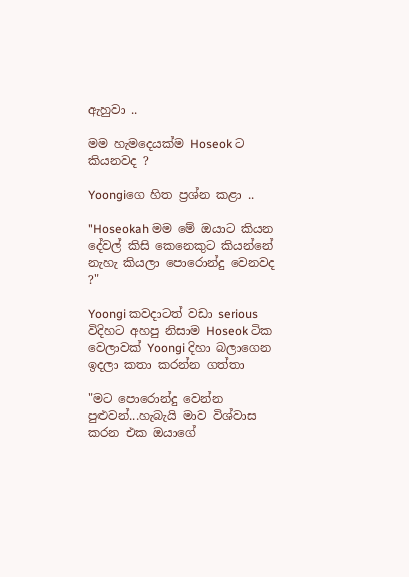ඇහුවා ..

මම හැමදෙයක්ම Hoseok ට කියනවද ?

Yoongiගෙ හිත ප්‍රශ්න කළා ..

"Hoseokah මම මේ ඔයාට කියන දේවල් කිසි කෙනෙකුට කියන්නේ නැහැ කියලා පොරොන්දු වෙනවද ?"

Yoongi කවදාටත් වඩා serious විදිහට අහපු නිසාම Hoseok ටික වෙලාවක් Yoongi දිහා බලාගෙන ඉදලා කතා කරන්න ගත්තා

"මට පොරොන්දු වෙන්න පුළුවන්...හැබැයි මාව විශ්වාස කරන එක ඔයාගේ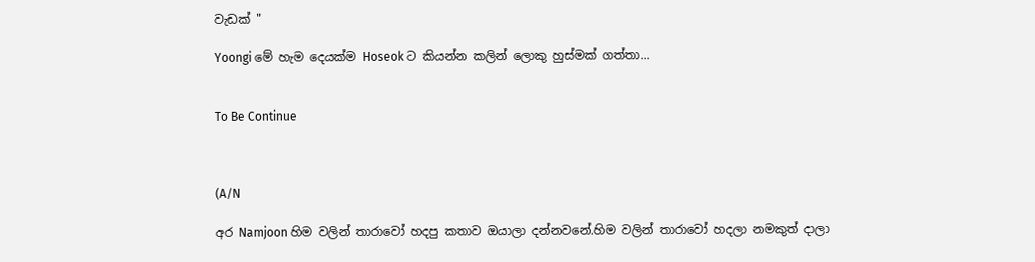වැඩක් "

Yoongi මේ හැම දෙයක්ම Hoseok ට කියන්න කලින් ලොකු හුස්මක් ගත්තා...


To Be Continue



(A/N

අර Namjoon හිම වලින් තාරාවෝ හදපු කතාව ඔයාලා දන්නවනේ.හිම වලින් තාරාවෝ හදලා නමකුත් දාලා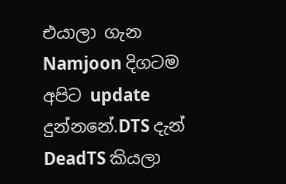එයාලා ගැන Namjoon දිගටම අපිට update දුන්නනේ.DTS දැන් DeadTS කියලා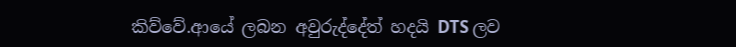කිව්වේ.ආයේ ලබන අවුරුද්දේත් හදයි DTS ලව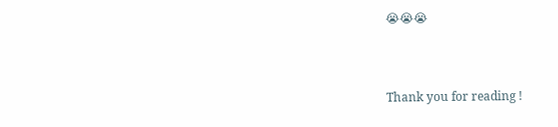😭😭😭



Thank you for reading !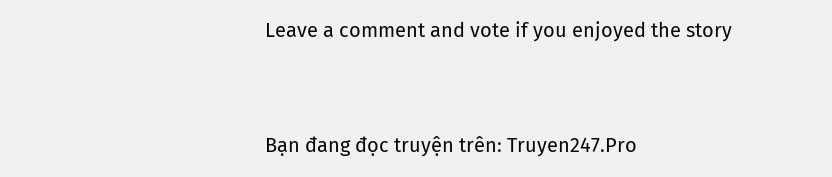Leave a comment and vote if you enjoyed the story



Bạn đang đọc truyện trên: Truyen247.Pro